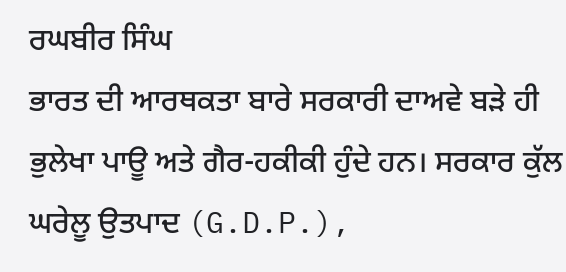ਰਘਬੀਰ ਸਿੰਘ
ਭਾਰਤ ਦੀ ਆਰਥਕਤਾ ਬਾਰੇ ਸਰਕਾਰੀ ਦਾਅਵੇ ਬੜੇ ਹੀ ਭੁਲੇਖਾ ਪਾਊ ਅਤੇ ਗੈਰ-ਹਕੀਕੀ ਹੁੰਦੇ ਹਨ। ਸਰਕਾਰ ਕੁੱਲ ਘਰੇਲੂ ਉਤਪਾਦ (G.D.P.),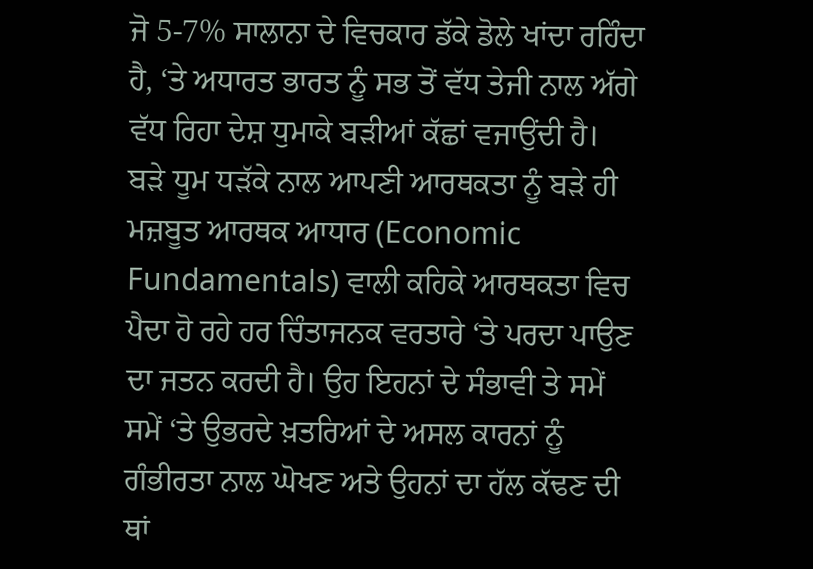ਜੋ 5-7% ਸਾਲਾਨਾ ਦੇ ਵਿਚਕਾਰ ਡੱਕੇ ਡੋਲੇ ਖਾਂਦਾ ਰਹਿੰਦਾ ਹੈ, ‘ਤੇ ਅਧਾਰਤ ਭਾਰਤ ਨੂੰ ਸਭ ਤੋਂ ਵੱਧ ਤੇਜੀ ਨਾਲ ਅੱਗੇ ਵੱਧ ਰਿਹਾ ਦੇਸ਼ ਧੁਮਾਕੇ ਬੜੀਆਂ ਕੱਛਾਂ ਵਜਾਉਂਦੀ ਹੈ। ਬੜੇ ਧੂਮ ਧੜੱਕੇ ਨਾਲ ਆਪਣੀ ਆਰਥਕਤਾ ਨੂੰ ਬੜੇ ਹੀ ਮਜ਼ਬੂਤ ਆਰਥਕ ਆਧਾਰ (Economic Fundamentals) ਵਾਲੀ ਕਹਿਕੇ ਆਰਥਕਤਾ ਵਿਚ ਪੈਦਾ ਹੋ ਰਹੇ ਹਰ ਚਿੰਤਾਜਨਕ ਵਰਤਾਰੇ ‘ਤੇ ਪਰਦਾ ਪਾਉਣ ਦਾ ਜਤਨ ਕਰਦੀ ਹੈ। ਉਹ ਇਹਨਾਂ ਦੇ ਸੰਭਾਵੀ ਤੇ ਸਮੇਂ ਸਮੇਂ ‘ਤੇ ਉਭਰਦੇ ਖ਼ਤਰਿਆਂ ਦੇ ਅਸਲ ਕਾਰਨਾਂ ਨੂੰ ਗੰਭੀਰਤਾ ਨਾਲ ਘੋਖਣ ਅਤੇ ਉਹਨਾਂ ਦਾ ਹੱਲ ਕੱਢਣ ਦੀ ਥਾਂ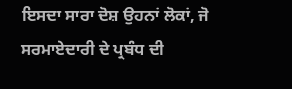ਇਸਦਾ ਸਾਰਾ ਦੋਸ਼ ਉਹਨਾਂ ਲੋਕਾਂ, ਜੋ ਸਰਮਾਏਦਾਰੀ ਦੇ ਪ੍ਰਬੰਧ ਦੀ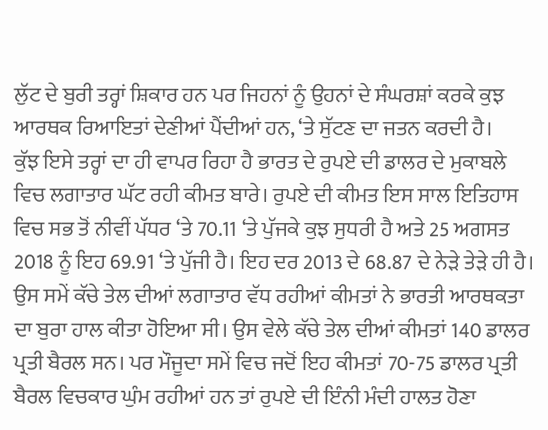ਲੁੱਟ ਦੇ ਬੁਰੀ ਤਰ੍ਹਾਂ ਸ਼ਿਕਾਰ ਹਨ ਪਰ ਜਿਹਨਾਂ ਨੂੰ ਉਹਨਾਂ ਦੇ ਸੰਘਰਸ਼ਾਂ ਕਰਕੇ ਕੁਝ ਆਰਥਕ ਰਿਆਇਤਾਂ ਦੇਣੀਆਂ ਪੈਂਦੀਆਂ ਹਨ, ‘ਤੇ ਸੁੱਟਣ ਦਾ ਜਤਨ ਕਰਦੀ ਹੈ।
ਕੁੱਝ ਇਸੇ ਤਰ੍ਹਾਂ ਦਾ ਹੀ ਵਾਪਰ ਰਿਹਾ ਹੈ ਭਾਰਤ ਦੇ ਰੁਪਏ ਦੀ ਡਾਲਰ ਦੇ ਮੁਕਾਬਲੇ ਵਿਚ ਲਗਾਤਾਰ ਘੱਟ ਰਹੀ ਕੀਮਤ ਬਾਰੇ। ਰੁਪਏ ਦੀ ਕੀਮਤ ਇਸ ਸਾਲ ਇਤਿਹਾਸ ਵਿਚ ਸਭ ਤੋਂ ਨੀਵੀਂ ਪੱਧਰ ‘ਤੇ 70.11 ‘ਤੇ ਪੁੱਜਕੇ ਕੁਝ ਸੁਧਰੀ ਹੈ ਅਤੇ 25 ਅਗਸਤ 2018 ਨੂੰ ਇਹ 69.91 ‘ਤੇ ਪੁੱਜੀ ਹੈ। ਇਹ ਦਰ 2013 ਦੇ 68.87 ਦੇ ਨੇੜੇ ਤੇੜੇ ਹੀ ਹੈ। ਉਸ ਸਮੇਂ ਕੱਚੇ ਤੇਲ ਦੀਆਂ ਲਗਾਤਾਰ ਵੱਧ ਰਹੀਆਂ ਕੀਮਤਾਂ ਨੇ ਭਾਰਤੀ ਆਰਥਕਤਾ ਦਾ ਬੁਰਾ ਹਾਲ ਕੀਤਾ ਹੋਇਆ ਸੀ। ਉਸ ਵੇਲੇ ਕੱਚੇ ਤੇਲ ਦੀਆਂ ਕੀਮਤਾਂ 140 ਡਾਲਰ ਪ੍ਰਤੀ ਬੈਰਲ ਸਨ। ਪਰ ਮੌਜੂਦਾ ਸਮੇਂ ਵਿਚ ਜਦੋਂ ਇਹ ਕੀਮਤਾਂ 70-75 ਡਾਲਰ ਪ੍ਰਤੀ ਬੈਰਲ ਵਿਚਕਾਰ ਘੁੰਮ ਰਹੀਆਂ ਹਨ ਤਾਂ ਰੁਪਏ ਦੀ ਇੰਨੀ ਮੰਦੀ ਹਾਲਤ ਹੋਣਾ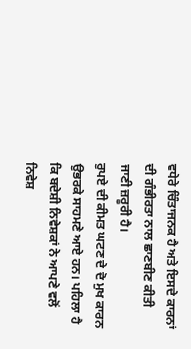ਵਧੇਰੇ ਚਿੰਤਾਜਨਕ ਹੈ ਅਤੇ ਇਸਦੇ ਕਾਰਨਾਂ ਦੀ ਗੰਭੀਰਤਾ ਨਾਲ ਛਾਣਬੀਣ ਕੀਤੀ ਜਾਣੀ ਜ਼ਰੂਰੀ ਹੈ।
ਰੁਪਏ ਦੀ ਕੀਮਤ ਘਟਣ ਦੇ ਦੋ ਮੁਖ ਕਾਰਨ ਉਭਰਕੇ ਸਾਹਮਣੇ ਆਏ ਹਨ। ਪਹਿਲਾ ਹੈ ਕਿ ਬਦੇਸ਼ੀ ਨਿਵੇਸ਼ਕਾਂ ਨੇ ਆਪਣੇ ਵਲੋਂ ਨਿਵੇਸ਼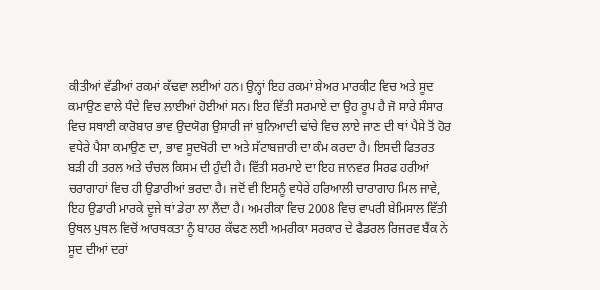ਕੀਤੀਆਂ ਵੱਡੀਆਂ ਰਕਮਾਂ ਕੱਢਵਾ ਲਈਆਂ ਹਨ। ਉਨ੍ਹਾਂ ਇਹ ਰਕਮਾਂ ਸ਼ੇਅਰ ਮਾਰਕੀਟ ਵਿਚ ਅਤੇ ਸੂਦ ਕਮਾਉਣ ਵਾਲੇ ਧੰਦੇ ਵਿਚ ਲਾਈਆਂ ਹੋਈਆਂ ਸਨ। ਇਹ ਵਿੱਤੀ ਸਰਮਾਏ ਦਾ ਉਹ ਰੂਪ ਹੈ ਜੋ ਸਾਰੇ ਸੰਸਾਰ ਵਿਚ ਸਥਾਈ ਕਾਰੋਬਾਰ ਭਾਵ ਉਦਯੋਗ ਉਸਾਰੀ ਜਾਂ ਬੁਨਿਆਦੀ ਢਾਂਚੇ ਵਿਚ ਲਾਏ ਜਾਣ ਦੀ ਥਾਂ ਪੈਸੇ ਤੋਂ ਹੋਰ ਵਧੇਰੇ ਪੈਸਾ ਕਮਾਉਣ ਦਾ, ਭਾਵ ਸੂਦਖੋਰੀ ਦਾ ਅਤੇ ਸੱਟਾਬਜ਼ਾਰੀ ਦਾ ਕੰਮ ਕਰਦਾ ਹੈ। ਇਸਦੀ ਫਿਤਰਤ ਬੜੀ ਹੀ ਤਰਲ ਅਤੇ ਚੰਚਲ ਕਿਸਮ ਦੀ ਹੁੰਦੀ ਹੈ। ਵਿੱਤੀ ਸਰਮਾਏ ਦਾ ਇਹ ਜਾਨਵਰ ਸਿਰਫ ਹਰੀਆਂ ਚਰਾਗਾਹਾਂ ਵਿਚ ਹੀ ਉਡਾਰੀਆਂ ਭਰਦਾ ਹੈ। ਜਦੋਂ ਵੀ ਇਸਨੂੰ ਵਧੇਰੇ ਹਰਿਆਲੀ ਚਾਰਾਗਾਹ ਮਿਲ ਜਾਵੇ, ਇਹ ਉਡਾਰੀ ਮਾਰਕੇ ਦੂਜੇ ਥਾਂ ਡੇਰਾ ਲਾ ਲੈਂਦਾ ਹੈ। ਅਮਰੀਕਾ ਵਿਚ 2008 ਵਿਚ ਵਾਪਰੀ ਬੇਮਿਸਾਲ ਵਿੱਤੀ ਉਥਲ ਪੁਥਲ ਵਿਚੋਂ ਆਰਥਕਤਾ ਨੂੰ ਬਾਹਰ ਕੱਢਣ ਲਈ ਅਮਰੀਕਾ ਸਰਕਾਰ ਦੇ ਫੈਡਰਲ ਰਿਜਰਵ ਬੈਂਕ ਨੇ ਸੂਦ ਦੀਆਂ ਦਰਾਂ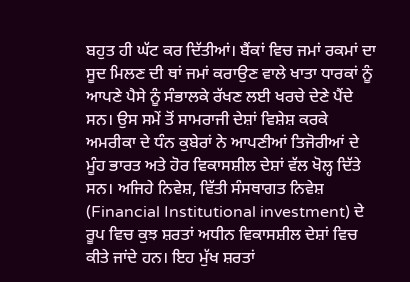ਬਹੁਤ ਹੀ ਘੱਟ ਕਰ ਦਿੱਤੀਆਂ। ਬੈਂਕਾਂ ਵਿਚ ਜਮਾਂ ਰਕਮਾਂ ਦਾ ਸੂਦ ਮਿਲਣ ਦੀ ਥਾਂ ਜਮਾਂ ਕਰਾਉਣ ਵਾਲੇ ਖਾਤਾ ਧਾਰਕਾਂ ਨੂੰ ਆਪਣੇ ਪੈਸੇ ਨੂੰ ਸੰਭਾਲਕੇ ਰੱਖਣ ਲਈ ਖਰਚੇ ਦੇਣੇ ਪੈਂਦੇ ਸਨ। ਉਸ ਸਮੇਂ ਤੋਂ ਸਾਮਰਾਜੀ ਦੇਸ਼ਾਂ ਵਿਸ਼ੇਸ਼ ਕਰਕੇ ਅਮਰੀਕਾ ਦੇ ਧੰਨ ਕੁਬੇਰਾਂ ਨੇ ਆਪਣੀਆਂ ਤਿਜੋਰੀਆਂ ਦੇ ਮੂੰਹ ਭਾਰਤ ਅਤੇ ਹੋਰ ਵਿਕਾਸਸ਼ੀਲ ਦੇਸ਼ਾਂ ਵੱਲ ਖੋਲ੍ਹ ਦਿੱਤੇ ਸਨ। ਅਜਿਹੇ ਨਿਵੇਸ਼, ਵਿੱਤੀ ਸੰਸਥਾਗਤ ਨਿਵੇਸ਼ (Financial Institutional investment) ਦੇ ਰੂਪ ਵਿਚ ਕੁਝ ਸ਼ਰਤਾਂ ਅਧੀਨ ਵਿਕਾਸਸ਼ੀਲ ਦੇਸ਼ਾਂ ਵਿਚ ਕੀਤੇ ਜਾਂਦੇ ਹਨ। ਇਹ ਮੁੱਖ ਸ਼ਰਤਾਂ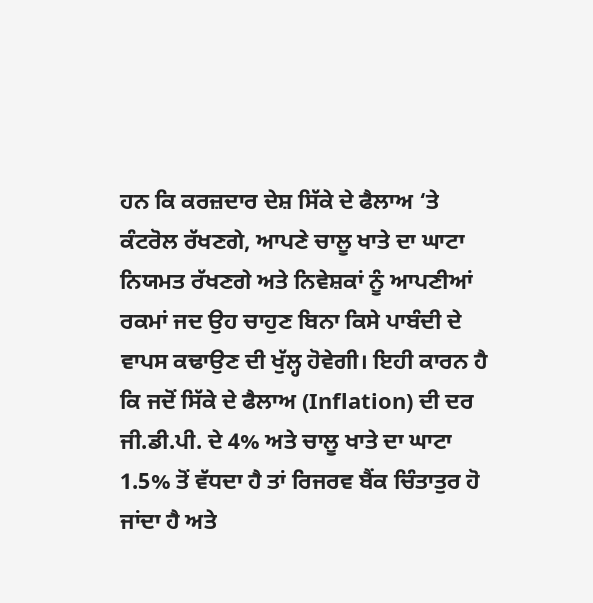ਹਨ ਕਿ ਕਰਜ਼ਦਾਰ ਦੇਸ਼ ਸਿੱਕੇ ਦੇ ਫੈਲਾਅ ‘ਤੇ ਕੰਟਰੋਲ ਰੱਖਣਗੇ, ਆਪਣੇ ਚਾਲੂ ਖਾਤੇ ਦਾ ਘਾਟਾ ਨਿਯਮਤ ਰੱਖਣਗੇ ਅਤੇ ਨਿਵੇਸ਼ਕਾਂ ਨੂੰ ਆਪਣੀਆਂ ਰਕਮਾਂ ਜਦ ਉਹ ਚਾਹੁਣ ਬਿਨਾ ਕਿਸੇ ਪਾਬੰਦੀ ਦੇ ਵਾਪਸ ਕਢਾਉਣ ਦੀ ਖੁੱਲ੍ਹ ਹੋਵੇਗੀ। ਇਹੀ ਕਾਰਨ ਹੈ ਕਿ ਜਦੋਂ ਸਿੱਕੇ ਦੇ ਫੈਲਾਅ (Inflation) ਦੀ ਦਰ ਜੀ.ਡੀ.ਪੀ. ਦੇ 4% ਅਤੇ ਚਾਲੂ ਖਾਤੇ ਦਾ ਘਾਟਾ 1.5% ਤੋਂ ਵੱਧਦਾ ਹੈ ਤਾਂ ਰਿਜਰਵ ਬੈਂਕ ਚਿੰਤਾਤੁਰ ਹੋ ਜਾਂਦਾ ਹੈ ਅਤੇ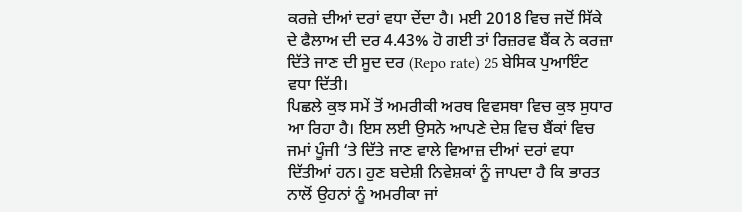ਕਰਜ਼ੇ ਦੀਆਂ ਦਰਾਂ ਵਧਾ ਦੇਂਦਾ ਹੈ। ਮਈ 2018 ਵਿਚ ਜਦੋਂ ਸਿੱਕੇ ਦੇ ਫੈਲਾਅ ਦੀ ਦਰ 4.43% ਹੋ ਗਈ ਤਾਂ ਰਿਜ਼ਰਵ ਬੈਂਕ ਨੇ ਕਰਜ਼ਾ ਦਿੱਤੇ ਜਾਣ ਦੀ ਸੂਦ ਦਰ (Repo rate) 25 ਬੇਸਿਕ ਪੁਆਇੰਟ ਵਧਾ ਦਿੱਤੀ।
ਪਿਛਲੇ ਕੁਝ ਸਮੇਂ ਤੋਂ ਅਮਰੀਕੀ ਅਰਥ ਵਿਵਸਥਾ ਵਿਚ ਕੁਝ ਸੁਧਾਰ ਆ ਰਿਹਾ ਹੈ। ਇਸ ਲਈ ਉਸਨੇ ਆਪਣੇ ਦੇਸ਼ ਵਿਚ ਬੈਂਕਾਂ ਵਿਚ ਜਮਾਂ ਪੂੰਜੀ ‘ਤੇ ਦਿੱਤੇ ਜਾਣ ਵਾਲੇ ਵਿਆਜ਼ ਦੀਆਂ ਦਰਾਂ ਵਧਾ ਦਿੱਤੀਆਂ ਹਨ। ਹੁਣ ਬਦੇਸ਼ੀ ਨਿਵੇਸ਼ਕਾਂ ਨੂੰ ਜਾਪਦਾ ਹੈ ਕਿ ਭਾਰਤ ਨਾਲੋਂ ਉਹਨਾਂ ਨੂੰ ਅਮਰੀਕਾ ਜਾਂ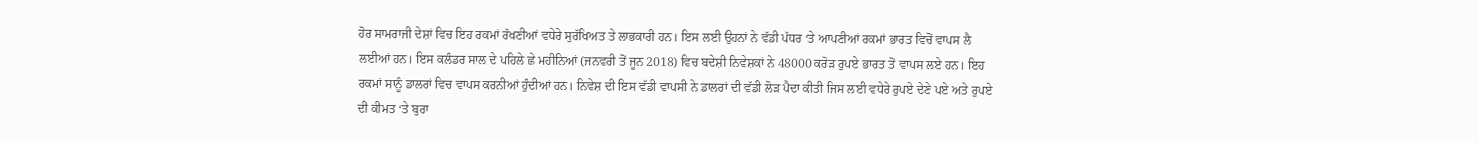ਹੋਰ ਸਾਮਰਾਜੀ ਦੇਸ਼ਾਂ ਵਿਚ ਇਹ ਰਕਮਾਂ ਰੱਖਣੀਆਂ ਵਧੇਰੇ ਸੁਰੱਖਿਅਤ ਤੇ ਲਾਭਕਾਰੀ ਹਨ। ਇਸ ਲਈ ਉਹਨਾਂ ਨੇ ਵੱਡੀ ਪੱਧਰ ‘ਤੇ ਆਪਣੀਆਂ ਰਕਮਾਂ ਭਾਰਤ ਵਿਚੋਂ ਵਾਪਸ ਲੈ ਲਈਆਂ ਹਨ। ਇਸ ਕਲੰਡਰ ਸਾਲ ਦੇ ਪਹਿਲੇ ਛੇ ਮਹੀਨਿਆਂ (ਜਨਵਰੀ ਤੋਂ ਜੂਨ 2018) ਵਿਚ ਬਦੇਸ਼ੀ ਨਿਵੇਸ਼ਕਾਂ ਨੇ 48000 ਕਰੋੜ ਰੁਪਏ ਭਾਰਤ ਤੋਂ ਵਾਪਸ ਲਏ ਹਨ। ਇਹ ਰਕਮਾਂ ਸਾਨੂੰ ਡਾਲਰਾਂ ਵਿਚ ਵਾਪਸ ਕਰਨੀਆਂ ਹੁੰਦੀਆਂ ਹਨ। ਨਿਵੇਸ਼ ਦੀ ਇਸ ਵੱਡੀ ਵਾਪਸੀ ਨੇ ਡਾਲਰਾਂ ਦੀ ਵੱਡੀ ਲੋੜ ਪੈਦਾ ਕੀਤੀ ਜਿਸ ਲਈ ਵਧੇਰੇ ਰੁਪਏ ਦੇਣੇ ਪਏ ਅਤੇ ਰੁਪਏ ਦੀ ਕੀਮਤ ‘ਤੇ ਬੁਰਾ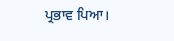ਪ੍ਰਭਾਵ ਪਿਆ।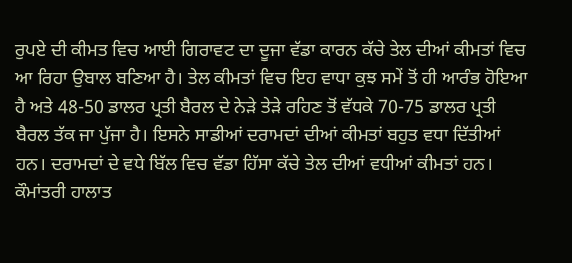ਰੁਪਏ ਦੀ ਕੀਮਤ ਵਿਚ ਆਈ ਗਿਰਾਵਟ ਦਾ ਦੂਜਾ ਵੱਡਾ ਕਾਰਨ ਕੱਚੇ ਤੇਲ ਦੀਆਂ ਕੀਮਤਾਂ ਵਿਚ ਆ ਰਿਹਾ ਉਬਾਲ ਬਣਿਆ ਹੈ। ਤੇਲ ਕੀਮਤਾਂ ਵਿਚ ਇਹ ਵਾਧਾ ਕੁਝ ਸਮੇਂ ਤੋਂ ਹੀ ਆਰੰਭ ਹੋਇਆ ਹੈ ਅਤੇ 48-50 ਡਾਲਰ ਪ੍ਰਤੀ ਬੈਰਲ ਦੇ ਨੇੜੇ ਤੇੜੇ ਰਹਿਣ ਤੋਂ ਵੱਧਕੇ 70-75 ਡਾਲਰ ਪ੍ਰਤੀ ਬੈਰਲ ਤੱਕ ਜਾ ਪੁੱਜਾ ਹੈ। ਇਸਨੇ ਸਾਡੀਆਂ ਦਰਾਮਦਾਂ ਦੀਆਂ ਕੀਮਤਾਂ ਬਹੁਤ ਵਧਾ ਦਿੱਤੀਆਂ ਹਨ। ਦਰਾਮਦਾਂ ਦੇ ਵਧੇ ਬਿੱਲ ਵਿਚ ਵੱਡਾ ਹਿੱਸਾ ਕੱਚੇ ਤੇਲ ਦੀਆਂ ਵਧੀਆਂ ਕੀਮਤਾਂ ਹਨ। ਕੌਮਾਂਤਰੀ ਹਾਲਾਤ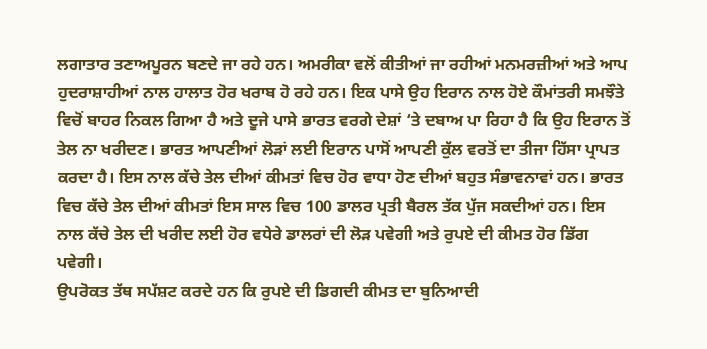ਲਗਾਤਾਰ ਤਣਾਅਪੂਰਨ ਬਣਦੇ ਜਾ ਰਹੇ ਹਨ। ਅਮਰੀਕਾ ਵਲੋਂ ਕੀਤੀਆਂ ਜਾ ਰਹੀਆਂ ਮਨਮਰਜ਼ੀਆਂ ਅਤੇ ਆਪ ਹੁਦਰਾਸ਼ਾਹੀਆਂ ਨਾਲ ਹਾਲਾਤ ਹੋਰ ਖਰਾਬ ਹੋ ਰਹੇ ਹਨ। ਇਕ ਪਾਸੇ ਉਹ ਇਰਾਨ ਨਾਲ ਹੋਏ ਕੌਮਾਂਤਰੀ ਸਮਝੌਤੇ ਵਿਚੋਂ ਬਾਹਰ ਨਿਕਲ ਗਿਆ ਹੈ ਅਤੇ ਦੂਜੇ ਪਾਸੇ ਭਾਰਤ ਵਰਗੇ ਦੇਸ਼ਾਂ ‘ਤੇ ਦਬਾਅ ਪਾ ਰਿਹਾ ਹੈ ਕਿ ਉਹ ਇਰਾਨ ਤੋਂ ਤੇਲ ਨਾ ਖਰੀਦਣ। ਭਾਰਤ ਆਪਣੀਆਂ ਲੋੜਾਂ ਲਈ ਇਰਾਨ ਪਾਸੋਂ ਆਪਣੀ ਕੁੱਲ ਵਰਤੋਂ ਦਾ ਤੀਜਾ ਹਿੱਸਾ ਪ੍ਰਾਪਤ ਕਰਦਾ ਹੈ। ਇਸ ਨਾਲ ਕੱਚੇ ਤੇਲ ਦੀਆਂ ਕੀਮਤਾਂ ਵਿਚ ਹੋਰ ਵਾਧਾ ਹੋਣ ਦੀਆਂ ਬਹੁਤ ਸੰਭਾਵਨਾਵਾਂ ਹਨ। ਭਾਰਤ ਵਿਚ ਕੱਚੇ ਤੇਲ ਦੀਆਂ ਕੀਮਤਾਂ ਇਸ ਸਾਲ ਵਿਚ 100 ਡਾਲਰ ਪ੍ਰਤੀ ਬੈਰਲ ਤੱਕ ਪੁੱਜ ਸਕਦੀਆਂ ਹਨ। ਇਸ ਨਾਲ ਕੱਚੇ ਤੇਲ ਦੀ ਖਰੀਦ ਲਈ ਹੋਰ ਵਧੇਰੇ ਡਾਲਰਾਂ ਦੀ ਲੋੜ ਪਵੇਗੀ ਅਤੇ ਰੁਪਏ ਦੀ ਕੀਮਤ ਹੋਰ ਡਿੱਗ ਪਵੇਗੀ।
ਉਪਰੋਕਤ ਤੱਥ ਸਪੱਸ਼ਟ ਕਰਦੇ ਹਨ ਕਿ ਰੁਪਏ ਦੀ ਡਿਗਦੀ ਕੀਮਤ ਦਾ ਬੁਨਿਆਦੀ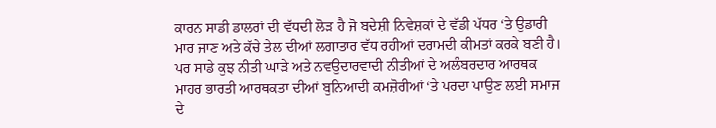ਕਾਰਨ ਸਾਡੀ ਡਾਲਰਾਂ ਦੀ ਵੱਧਦੀ ਲੋੜ ਹੈ ਜੋ ਬਦੇਸ਼ੀ ਨਿਵੇਸ਼ਕਾਂ ਦੇ ਵੱਡੀ ਪੱਧਰ ‘ਤੇ ਉਡਾਰੀ ਮਾਰ ਜਾਣ ਅਤੇ ਕੱਚੇ ਤੇਲ ਦੀਆਂ ਲਗਾਤਾਰ ਵੱਧ ਰਹੀਆਂ ਦਰਾਮਦੀ ਕੀਮਤਾਂ ਕਰਕੇ ਬਣੀ ਹੈ। ਪਰ ਸਾਡੇ ਕੁਝ ਨੀਤੀ ਘਾੜੇ ਅਤੇ ਨਵਉਦਾਰਵਾਦੀ ਨੀਤੀਆਂ ਦੇ ਅਲੰਬਰਦਾਰ ਆਰਥਕ ਮਾਹਰ ਭਾਰਤੀ ਆਰਥਕਤਾ ਦੀਆਂ ਬੁਨਿਆਦੀ ਕਮਜ਼ੋਰੀਆਂ ‘ਤੇ ਪਰਦਾ ਪਾਉਣ ਲਈ ਸਮਾਜ ਦੇ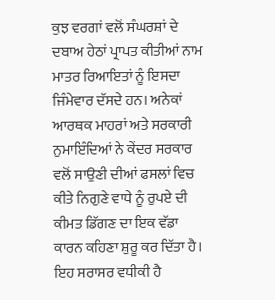ਕੁਝ ਵਰਗਾਂ ਵਲੋਂ ਸੰਘਰਸ਼ਾਂ ਦੇ ਦਬਾਅ ਹੇਠਾਂ ਪ੍ਰਾਪਤ ਕੀਤੀਆਂ ਨਾਮ ਮਾਤਰ ਰਿਆਇਤਾਂ ਨੂੰ ਇਸਦਾ ਜਿੰਮੇਵਾਰ ਦੱਸਦੇ ਹਨ। ਅਨੇਕਾਂ ਆਰਥਕ ਮਾਹਰਾਂ ਅਤੇ ਸਰਕਾਰੀ ਨੁਮਾਇੰਦਿਆਂ ਨੇ ਕੇਂਦਰ ਸਰਕਾਰ ਵਲੋਂ ਸਾਉਣੀ ਦੀਆਂ ਫਸਲਾਂ ਵਿਚ ਕੀਤੇ ਨਿਗੁਣੇ ਵਾਧੇ ਨੂੰ ਰੁਪਏ ਦੀ ਕੀਮਤ ਡਿੱਗਣ ਦਾ ਇਕ ਵੱਡਾ ਕਾਰਨ ਕਹਿਣਾ ਸ਼ੁਰੂ ਕਰ ਦਿੱਤਾ ਹੈ। ਇਹ ਸਰਾਸਰ ਵਧੀਕੀ ਹੈ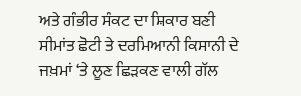ਅਤੇ ਗੰਭੀਰ ਸੰਕਟ ਦਾ ਸ਼ਿਕਾਰ ਬਣੀ ਸੀਮਾਂਤ ਛੋਟੀ ਤੇ ਦਰਮਿਆਨੀ ਕਿਸਾਨੀ ਦੇ ਜਖ਼ਮਾਂ ‘ਤੇ ਲੂਣ ਛਿੜਕਣ ਵਾਲੀ ਗੱਲ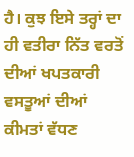ਹੈ। ਕੁਝ ਇਸੇ ਤਰ੍ਹਾਂ ਦਾ ਹੀ ਵਤੀਰਾ ਨਿੱਤ ਵਰਤੋਂ ਦੀਆਂ ਖਪਤਕਾਰੀ ਵਸਤੂਆਂ ਦੀਆਂ ਕੀਮਤਾਂ ਵੱਧਣ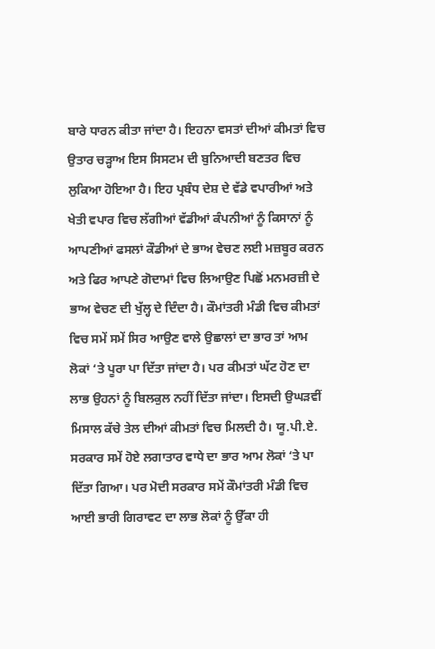ਬਾਰੇ ਧਾਰਨ ਕੀਤਾ ਜਾਂਦਾ ਹੈ। ਇਹਨਾ ਵਸਤਾਂ ਦੀਆਂ ਕੀਮਤਾਂ ਵਿਚ ਉਤਾਰ ਚੜ੍ਹਾਅ ਇਸ ਸਿਸਟਮ ਦੀ ਬੁਨਿਆਦੀ ਬਣਤਰ ਵਿਚ ਲੁਕਿਆ ਹੋਇਆ ਹੈ। ਇਹ ਪ੍ਰਬੰਧ ਦੇਸ਼ ਦੇ ਵੱਡੇ ਵਪਾਰੀਆਂ ਅਤੇ ਖੇਤੀ ਵਪਾਰ ਵਿਚ ਲੱਗੀਆਂ ਵੱਡੀਆਂ ਕੰਪਨੀਆਂ ਨੂੰ ਕਿਸਾਨਾਂ ਨੂੰ ਆਪਣੀਆਂ ਫਸਲਾਂ ਕੌਡੀਆਂ ਦੇ ਭਾਅ ਵੇਚਣ ਲਈ ਮਜ਼ਬੂਰ ਕਰਨ ਅਤੇ ਫਿਰ ਆਪਣੇ ਗੋਦਾਮਾਂ ਵਿਚ ਲਿਆਉਣ ਪਿਛੋਂ ਮਨਮਰਜ਼ੀ ਦੇ ਭਾਅ ਵੇਚਣ ਦੀ ਖੁੱਲ੍ਹ ਦੇ ਦਿੰਦਾ ਹੈ। ਕੌਮਾਂਤਰੀ ਮੰਡੀ ਵਿਚ ਕੀਮਤਾਂ ਵਿਚ ਸਮੇਂ ਸਮੇਂ ਸਿਰ ਆਉਣ ਵਾਲੇ ਉਛਾਲਾਂ ਦਾ ਭਾਰ ਤਾਂ ਆਮ ਲੋਕਾਂ ‘ਤੇ ਪੂਰਾ ਪਾ ਦਿੱਤਾ ਜਾਂਦਾ ਹੈ। ਪਰ ਕੀਮਤਾਂ ਘੱਟ ਹੋਣ ਦਾ ਲਾਭ ਉਹਨਾਂ ਨੂੰ ਬਿਲਕੁਲ ਨਹੀਂ ਦਿੱਤਾ ਜਾਂਦਾ। ਇਸਦੀ ਉਘੜਵੀਂ ਮਿਸਾਲ ਕੱਚੇ ਤੇਲ ਦੀਆਂ ਕੀਮਤਾਂ ਵਿਚ ਮਿਲਦੀ ਹੈ। ਯੂ.ਪੀ.ਏ. ਸਰਕਾਰ ਸਮੇਂ ਹੋਏ ਲਗਾਤਾਰ ਵਾਧੇ ਦਾ ਭਾਰ ਆਮ ਲੋਕਾਂ ‘ਤੇ ਪਾ ਦਿੱਤਾ ਗਿਆ। ਪਰ ਮੋਦੀ ਸਰਕਾਰ ਸਮੇਂ ਕੌਮਾਂਤਰੀ ਮੰਡੀ ਵਿਚ ਆਈ ਭਾਰੀ ਗਿਰਾਵਟ ਦਾ ਲਾਭ ਲੋਕਾਂ ਨੂੰ ਉੱਕਾ ਹੀ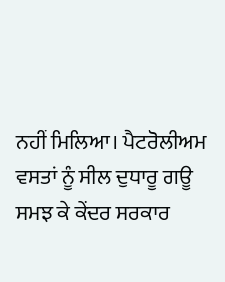ਨਹੀਂ ਮਿਲਿਆ। ਪੈਟਰੋਲੀਅਮ ਵਸਤਾਂ ਨੂੰ ਸੀਲ ਦੁਧਾਰੂ ਗਊ ਸਮਝ ਕੇ ਕੇਂਦਰ ਸਰਕਾਰ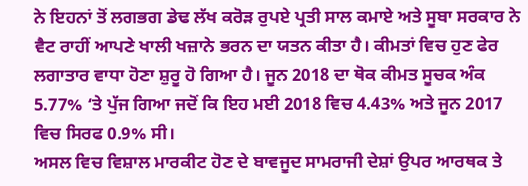ਨੇ ਇਹਨਾਂ ਤੋਂ ਲਗਭਗ ਡੇਢ ਲੱਖ ਕਰੋੜ ਰੁਪਏ ਪ੍ਰਤੀ ਸਾਲ ਕਮਾਏ ਅਤੇ ਸੂਬਾ ਸਰਕਾਰ ਨੇ ਵੈਟ ਰਾਹੀਂ ਆਪਣੇ ਖਾਲੀ ਖਜ਼ਾਨੇ ਭਰਨ ਦਾ ਯਤਨ ਕੀਤਾ ਹੈ। ਕੀਮਤਾਂ ਵਿਚ ਹੁਣ ਫੇਰ ਲਗਾਤਾਰ ਵਾਧਾ ਹੋਣਾ ਸ਼ੁਰੂ ਹੋ ਗਿਆ ਹੈ। ਜੂਨ 2018 ਦਾ ਥੋਕ ਕੀਮਤ ਸੂਚਕ ਅੰਕ 5.77% ‘ਤੇ ਪੁੱਜ ਗਿਆ ਜਦੋਂ ਕਿ ਇਹ ਮਈ 2018 ਵਿਚ 4.43% ਅਤੇ ਜੂਨ 2017 ਵਿਚ ਸਿਰਫ 0.9% ਸੀ।
ਅਸਲ ਵਿਚ ਵਿਸ਼ਾਲ ਮਾਰਕੀਟ ਹੋਣ ਦੇ ਬਾਵਜੂਦ ਸਾਮਰਾਜੀ ਦੇਸ਼ਾਂ ਉਪਰ ਆਰਥਕ ਤੇ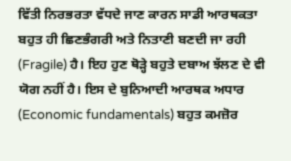ਵਿੱਤੀ ਨਿਰਭਰਤਾ ਵੱਧਦੇ ਜਾਣ ਕਾਰਨ ਸਾਡੀ ਆਰਥਕਤਾ ਬਹੁਤ ਹੀ ਛਿਣਭੰਗਰੀ ਅਤੇ ਨਿਤਾਣੀ ਬਣਦੀ ਜਾ ਰਹੀ (Fragile) ਹੈ। ਇਹ ਹੁਣ ਥੋੜ੍ਹੇ ਬਹੁਤੇ ਦਬਾਅ ਝੱਲਣ ਦੇ ਵੀ ਯੋਗ ਨਹੀਂ ਹੈ। ਇਸ ਦੇ ਬੁਨਿਆਦੀ ਆਰਥਕ ਅਧਾਰ (Economic fundamentals) ਬਹੁਤ ਕਮਜ਼ੋਰ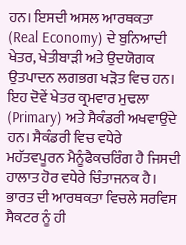ਹਨ। ਇਸਦੀ ਅਸਲ ਆਰਥਕਤਾ (Real Economy) ਦੇ ਬੁਨਿਆਦੀ ਖੇਤਰ, ਖੇਤੀਬਾੜੀ ਅਤੇ ਉਦਯੋਗਕ ਉਤਪਾਦਨ ਲਗਭਗ ਖੜੋਤ ਵਿਚ ਹਨ। ਇਹ ਦੋਵੇਂ ਖੇਤਰ ਕ੍ਰਮਵਾਰ ਮੁਢਲਾ (Primary) ਅਤੇ ਸੈਕੰਡਰੀ ਅਖਵਾਉਂਦੇ ਹਨ। ਸੈਕੰਡਰੀ ਵਿਚ ਵਧੇਰੇ ਮਹੱਤਵਪੂਰਨ ਮੈਨੂੰਫੈਕਚਰਿੰਗ ਹੈ ਜਿਸਦੀ ਹਾਲਾਤ ਹੋਰ ਵਧੇਰੇ ਚਿੰਤਾਜਨਕ ਹੈ। ਭਾਰਤ ਦੀ ਆਰਥਕਤਾ ਵਿਚਲੇ ਸਰਵਿਸ ਸੈਕਟਰ ਨੂੰ ਹੀ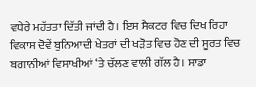ਵਧੇਰੇ ਮਹੱਤਤਾ ਦਿੱਤੀ ਜਾਂਦੀ ਹੈ। ਇਸ ਸੈਕਟਰ ਵਿਚ ਦਿਖ ਰਿਹਾ ਵਿਕਾਸ ਦੋਵੇਂ ਬੁਨਿਆਦੀ ਖੇਤਰਾਂ ਦੀ ਖੜੋਤ ਵਿਚ ਹੋਣ ਦੀ ਸੂਰਤ ਵਿਚ ਬਗਾਨੀਆਂ ਵਿਸਾਖੀਆਂ ‘ਤੇ ਚੱਲਣ ਵਾਲੀ ਗੱਲ ਹੈ। ਸਾਡਾ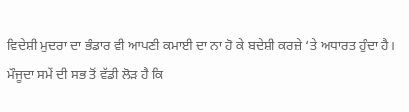ਵਿਦੇਸ਼ੀ ਮੁਦਰਾ ਦਾ ਭੰਡਾਰ ਵੀ ਆਪਣੀ ਕਮਾਈ ਦਾ ਨਾ ਹੋ ਕੇ ਬਦੇਸ਼ੀ ਕਰਜ਼ੇ ‘ਤੇ ਅਧਾਰਤ ਹੁੰਦਾ ਹੈ।
ਮੌਜੂਦਾ ਸਮੇਂ ਦੀ ਸਭ ਤੋਂ ਵੱਡੀ ਲੋੜ ਹੈ ਕਿ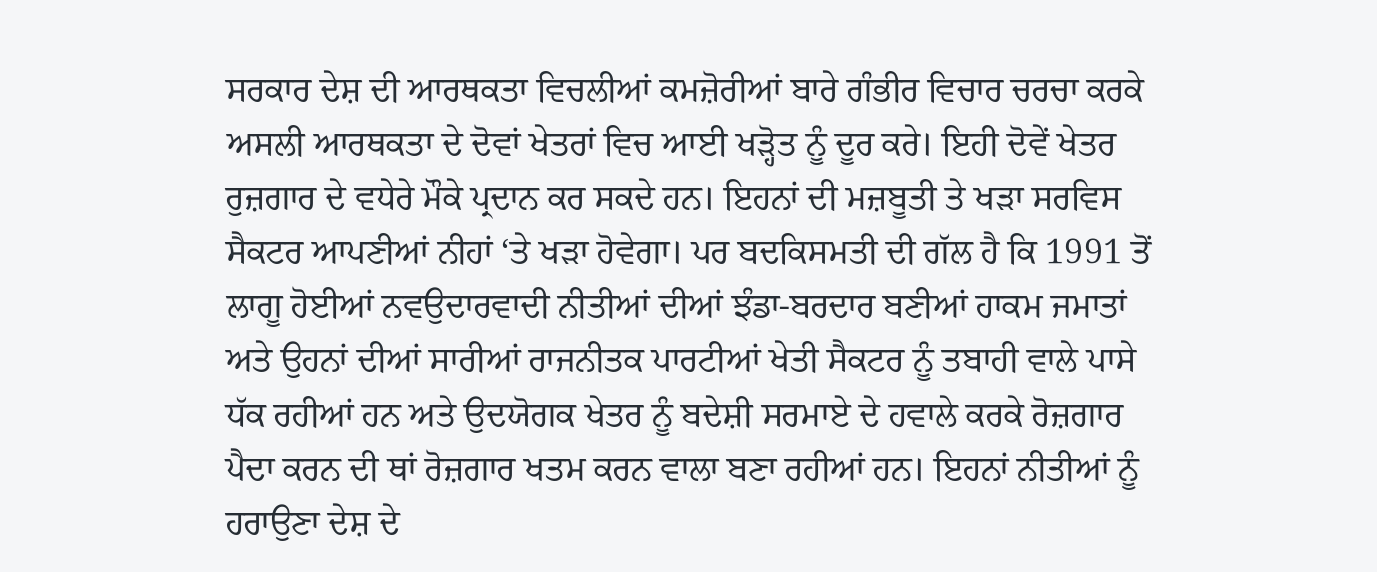ਸਰਕਾਰ ਦੇਸ਼ ਦੀ ਆਰਥਕਤਾ ਵਿਚਲੀਆਂ ਕਮਜ਼ੋਰੀਆਂ ਬਾਰੇ ਗੰਭੀਰ ਵਿਚਾਰ ਚਰਚਾ ਕਰਕੇ ਅਸਲੀ ਆਰਥਕਤਾ ਦੇ ਦੋਵਾਂ ਖੇਤਰਾਂ ਵਿਚ ਆਈ ਖੜ੍ਹੋਤ ਨੂੰ ਦੂਰ ਕਰੇ। ਇਹੀ ਦੋਵੇਂ ਖੇਤਰ ਰੁਜ਼ਗਾਰ ਦੇ ਵਧੇਰੇ ਮੌਕੇ ਪ੍ਰਦਾਨ ਕਰ ਸਕਦੇ ਹਨ। ਇਹਨਾਂ ਦੀ ਮਜ਼ਬੂਤੀ ਤੇ ਖੜਾ ਸਰਵਿਸ ਸੈਕਟਰ ਆਪਣੀਆਂ ਨੀਹਾਂ ‘ਤੇ ਖੜਾ ਹੋਵੇਗਾ। ਪਰ ਬਦਕਿਸਮਤੀ ਦੀ ਗੱਲ ਹੈ ਕਿ 1991 ਤੋਂ ਲਾਗੂ ਹੋਈਆਂ ਨਵਉਦਾਰਵਾਦੀ ਨੀਤੀਆਂ ਦੀਆਂ ਝੰਡਾ-ਬਰਦਾਰ ਬਣੀਆਂ ਹਾਕਮ ਜਮਾਤਾਂ ਅਤੇ ਉਹਨਾਂ ਦੀਆਂ ਸਾਰੀਆਂ ਰਾਜਨੀਤਕ ਪਾਰਟੀਆਂ ਖੇਤੀ ਸੈਕਟਰ ਨੂੰ ਤਬਾਹੀ ਵਾਲੇ ਪਾਸੇ ਧੱਕ ਰਹੀਆਂ ਹਨ ਅਤੇ ਉਦਯੋਗਕ ਖੇਤਰ ਨੂੰ ਬਦੇਸ਼ੀ ਸਰਮਾਏ ਦੇ ਹਵਾਲੇ ਕਰਕੇ ਰੋਜ਼ਗਾਰ ਪੈਦਾ ਕਰਨ ਦੀ ਥਾਂ ਰੋਜ਼ਗਾਰ ਖਤਮ ਕਰਨ ਵਾਲਾ ਬਣਾ ਰਹੀਆਂ ਹਨ। ਇਹਨਾਂ ਨੀਤੀਆਂ ਨੂੰ ਹਰਾਉਣਾ ਦੇਸ਼ ਦੇ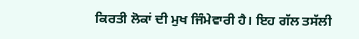ਕਿਰਤੀ ਲੋਕਾਂ ਦੀ ਮੁਖ ਜਿੰਮੇਵਾਰੀ ਹੈ। ਇਹ ਗੱਲ ਤਸੱਲੀ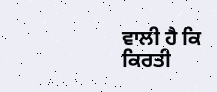ਵਾਲੀ ਹੈ ਕਿ ਕਿਰਤੀ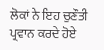ਲੋਕਾਂ ਨੇ ਇਹ ਚੁਣੌਤੀ ਪ੍ਰਵਾਨ ਕਰਦੇ ਹੋਏ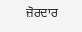ਜ਼ੋਰਦਾਰ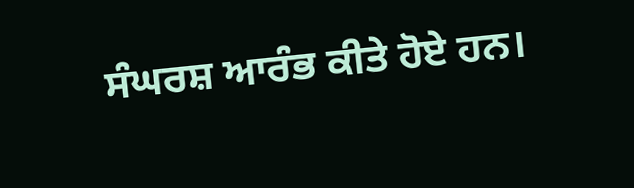ਸੰਘਰਸ਼ ਆਰੰਭ ਕੀਤੇ ਹੋਏ ਹਨ।